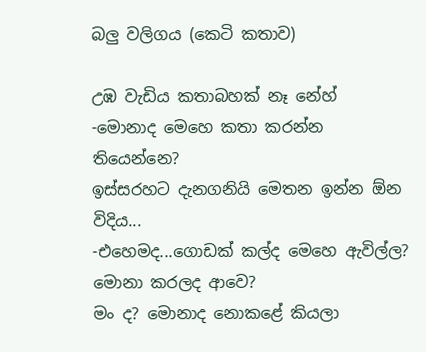බලු වලිගය (කෙටි කතාව)

උඹ වැඩිය කතාබහක් නෑ නේහ්
-මොනාද මෙහෙ කතා කරන්න තියෙන්නෙ?
ඉස්සරහට දැනගනියි මෙතන ඉන්න ඕන විදිය...
-එහෙමද...ගොඩක් කල්ද මෙහෙ ඇවිල්ල? මොනා කරලද ආවෙ?
මං ද? මොනාද නොකළේ කියලා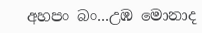අහපං බං...උඹ මොනාද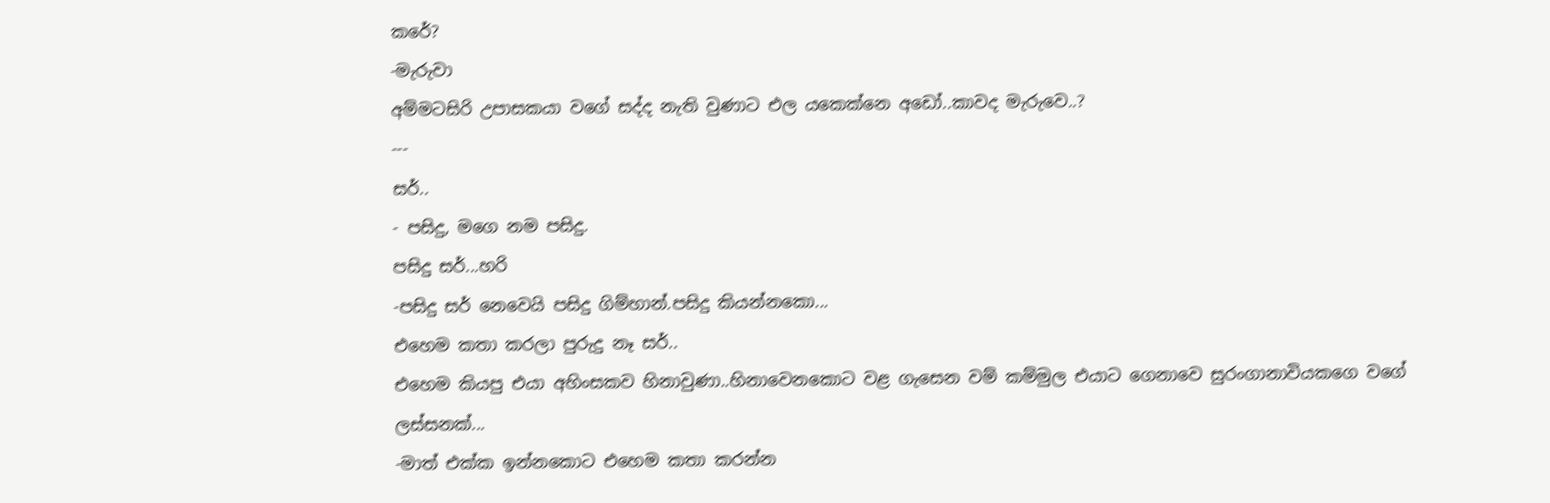කරේ?
-මැරුවා
අම්මටසිරි උපාසකයා වගේ සද්ද නැති වුණාට එල යකෙක්නෙ අඩෝ..කාවද මැරුවෙ..?
---
සර්..
- පසිදු, මගෙ නම පසිදු.
පසිදු සර්...හරි
-පසිදු සර් නෙවෙයි පසිදු ගිම්හාන්.පසිදු කියන්නකො...
එහෙම කතා කරලා පුරුදු නෑ සර්..
එහෙම කියපු එයා අහිංසකව හිනාවුණා..හිනාවෙනකොට වළ ගැසෙන වම් කම්මුල එයාට ගෙනාවෙ සුරංගානාවියකගෙ වගේ ලස්සනක්...
-මාත් එක්ක ඉන්නකොට එහෙම කතා කරන්න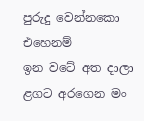පුරුදු වෙන්නකො එහෙනම්
ඉන වටේ අත දාලා ළගට අරගෙන මං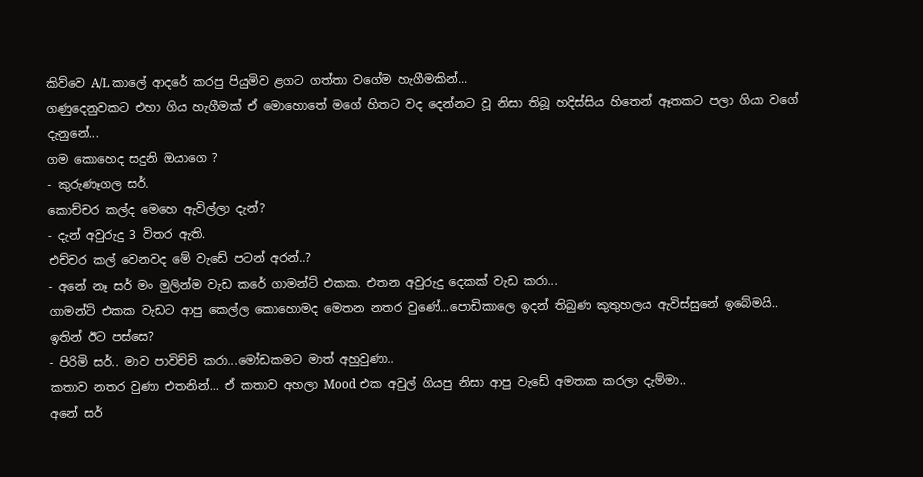කිව්වෙ A/L කාලේ ආදරේ කරපු පියුමිව ළගට ගත්තා වගේම හැගීමකින්...
ගණුදෙනුවකට එහා ගිය හැගීමක් ඒ මොහොතේ මගේ හිතට වද දෙන්නට වූ නිසා තිබූ හදිස්සිය හිතෙන් ඈතකට පලා ගියා වගේ දැනුනේ...
ගම කොහෙද සදුනි ඔයාගෙ ?
- කුරුණෑගල සර්.
කොච්චර කල්ද මෙහෙ ඇවිල්ලා දැන්?
- දැන් අවුරුදු 3 විතර ඇති.
එච්චර කල් වෙනවද මේ වැඩේ පටන් අරන්..?
- අනේ නෑ සර් මං මුලින්ම වැඩ කරේ ගාමන්ට් එකක. එතන අවුරුදු දෙකක් වැඩ කරා...
ගාමන්ට් එකක වැඩට ආපු කෙල්ල කොහොමද මෙතන නතර වුණේ...පොඩිකාලෙ ඉදන් තිබුණ කුතුහලය ඇවිස්සුනේ ඉබේමයි..
ඉතින් ඊට පස්සෙ?
- පිරිමි සර්.. මාව පාවිච්චි කරා...මෝඩකමට මාත් අහුවුණා..
කතාව නතර වුණා එතනින්... ඒ කතාව අහලා Mood එක අවුල් ගියපු නිසා ආපු වැඩේ අමතක කරලා දැම්මා..
අනේ සර්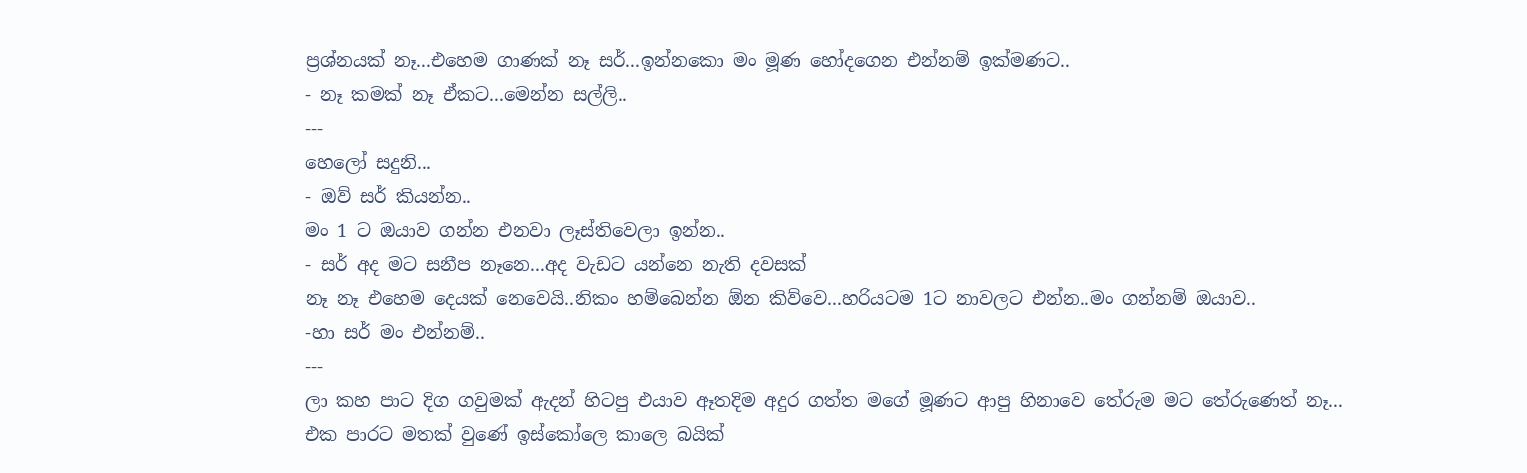ප්‍රශ්නයක් නෑ...එහෙම ගාණක් නෑ සර්...ඉන්නකො මං මූණ හෝදගෙන එන්නම් ඉක්මණට..
- නෑ කමක් නෑ ඒකට...මෙන්න සල්ලි..
---
හෙලෝ සදුනි...
- ඔව් සර් කියන්න..
මං 1 ට ඔයාව ගන්න එනවා ලෑස්තිවෙලා ඉන්න..
- සර් අද මට සනීප නෑනෙ...අද වැඩට යන්නෙ නැති දවසක්
නෑ නෑ එහෙම දෙයක් නෙවෙයි..නිකං හම්බෙන්න ඕන කිව්වෙ...හරියටම 1ට නාවලට එන්න..මං ගන්නම් ඔයාව..
-හා සර් මං එන්නම්..
---
ලා කහ පාට දිග ගවුමක් ඇදන් හිටපු එයාව ඈතදිම අදුර ගත්ත මගේ මූණට ආපු හිනාවෙ තේරුම මට තේරුණෙත් නෑ...
එක පාරට මතක් වුණේ ඉස්කෝලෙ කාලෙ බයික්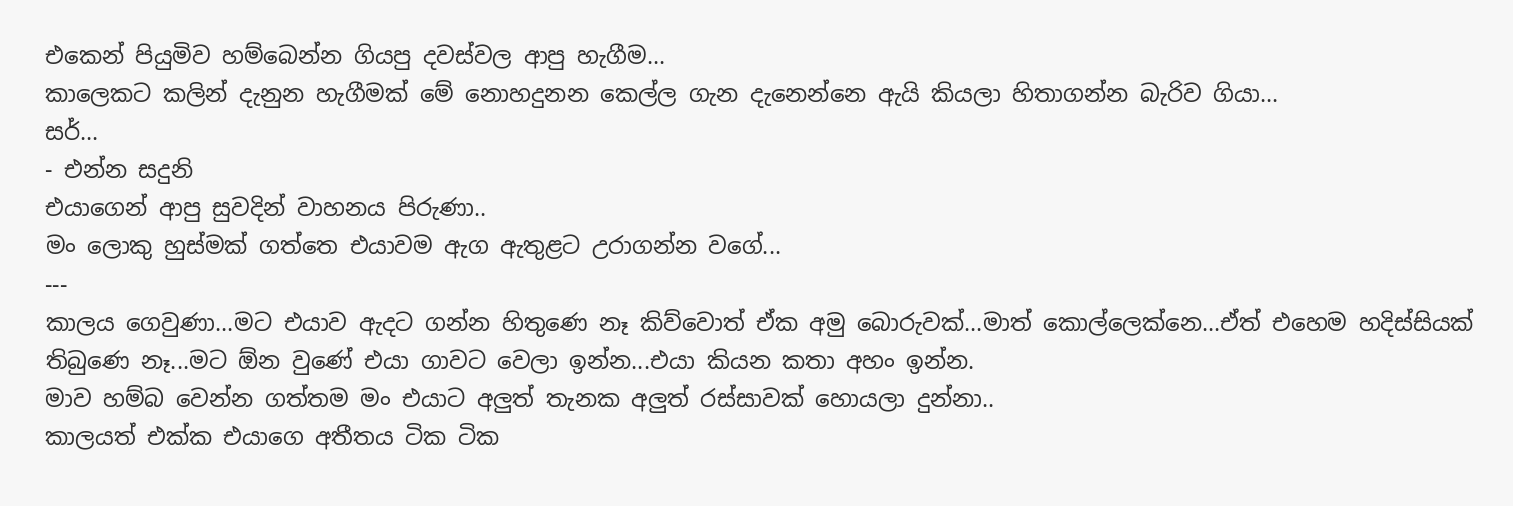එකෙන් පියුමිව හම්බෙන්න ගියපු දවස්වල ආපු හැගීම...
කාලෙකට කලින් දැනුන හැගීමක් මේ නොහදුනන කෙල්ල ගැන දැනෙන්නෙ ඇයි කියලා හිතාගන්න බැරිව ගියා...
සර්...
- එන්න සදුනි
එයාගෙන් ආපු සුවදින් වාහනය පිරුණා..
මං ලොකු හුස්මක් ගත්තෙ එයාවම ඇග ඇතුළට උරාගන්න වගේ...
---
කාලය ගෙවුණා...මට එයාව ඇදට ගන්න හිතුණෙ නෑ කිව්වොත් ඒක අමු බොරුවක්...මාත් කොල්ලෙක්නෙ...ඒත් එහෙම හදිස්සියක් තිබුණෙ නෑ...මට ඕන වුණේ එයා ගාවට වෙලා ඉන්න...එයා කියන කතා අහං ඉන්න.
මාව හම්බ වෙන්න ගත්තම මං එයාට අලුත් තැනක අලුත් රස්සාවක් හොයලා දුන්නා..
කාලයත් එක්ක එයාගෙ අතීතය ටික ටික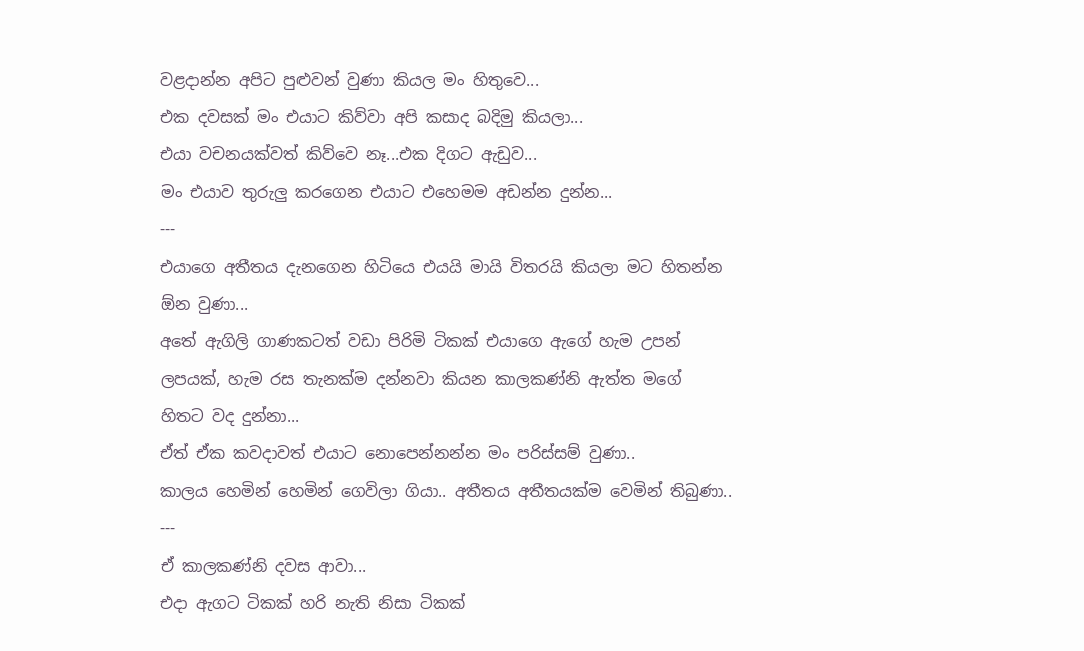වළදාන්න අපිට පුළුවන් වුණා කියල මං හිතුවෙ...
එක දවසක් මං එයාට කිව්වා අපි කසාද බදිමු කියලා...
එයා වචනයක්වත් කිව්වෙ නෑ...එක දිගට ඇඩුව...
මං එයාව තුරුලු කරගෙන එයාට එහෙමම අඩන්න දුන්න...
---
එයාගෙ අතීතය දැනගෙන හිටියෙ එයයි මායි විතරයි කියලා මට හිතන්න ඕන වුණා...
අතේ ඇගිලි ගාණකටත් වඩා පිරිමි ටිකක් එයාගෙ ඇගේ හැම උපන් ලපයක්, හැම රස තැනක්ම දන්නවා කියන කාලකණ්නි ඇත්ත මගේ හිතට වද දුන්නා...
ඒත් ඒක කවදාවත් එයාට නොපෙන්නන්න මං පරිස්සම් වුණා..
කාලය හෙමින් හෙමින් ගෙවිලා ගියා.. අතීතය අතීතයක්ම වෙමින් තිබුණා..
---
ඒ කාලකණ්නි දවස ආවා...
එදා ඇගට ටිකක් හරි නැති නිසා ටිකක්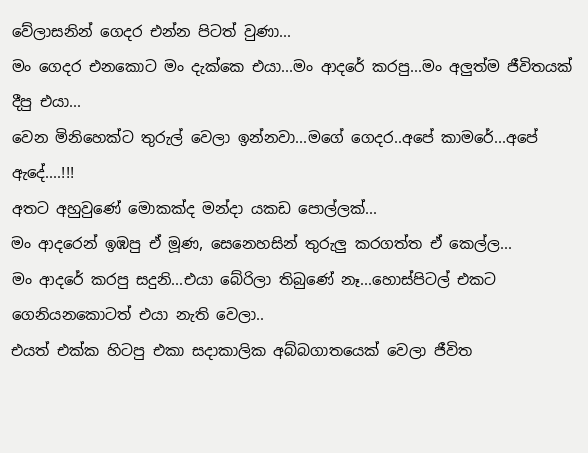වේලාසනින් ගෙදර එන්න පිටත් වුණා...
මං ගෙදර එනකොට මං දැක්කෙ එයා...මං ආදරේ කරපු...මං අලුත්ම ජීවිතයක් දීපු එයා...
වෙන මිනිහෙක්ට තුරුල් වෙලා ඉන්නවා...මගේ ගෙදර..අපේ කාමරේ...අපේ ඇදේ....!!!
අතට අහුවුණේ මොකක්ද මන්දා යකඩ පොල්ලක්...
මං ආදරෙන් ඉඹපු ඒ මූණ, සෙනෙහසින් තුරුලු කරගත්ත ඒ කෙල්ල...
මං ආදරේ කරපු සදුනි...එයා බේරිලා තිබුණේ නෑ...හොස්පිටල් එකට ගෙනියනකොටත් එයා නැති වෙලා..
එයත් එක්ක හිටපු එකා සදාකාලික අබ්බගාතයෙක් වෙලා ජීවිත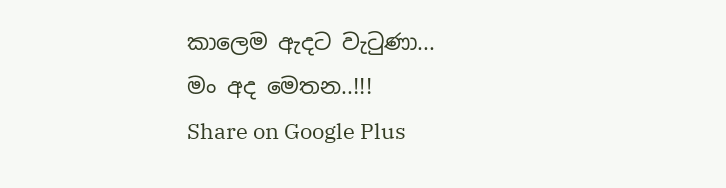කාලෙම ඇදට වැටුණා...
මං අද මෙතන..!!!
Share on Google Plus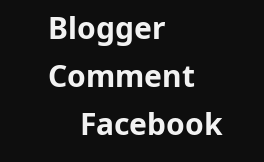Blogger Comment
    Facebook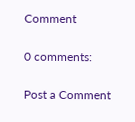Comment

0 comments:

Post a Comment